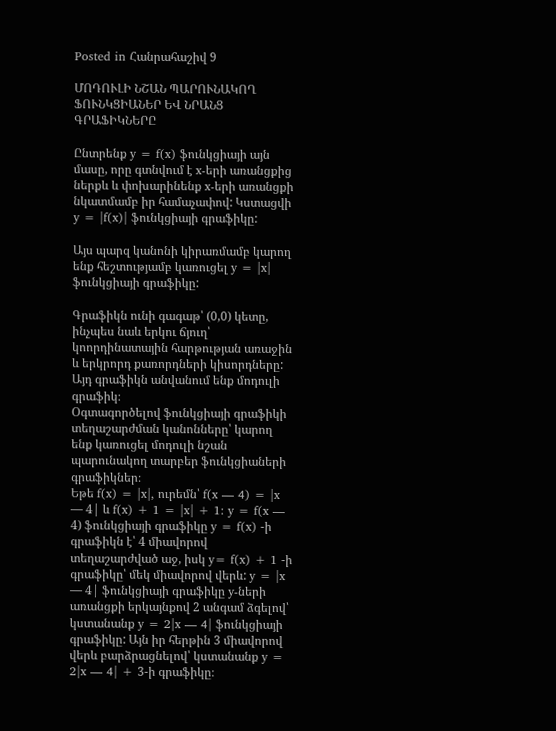Posted in Հանրահաշիվ 9

ՄՈԴՈՒԼԻ ՆՇԱՆ ՊԱՐՈՒՆԱԿՈՂ ՖՈՒՆԿՑԻԱՆԵՐ ԵՎ ՆՐԱՆՑ ԳՐԱՖԻԿՆԵՐԸ

Ընտրենք y = f(x) ֆունկցիայի այն մասը, որը գտնվում է x-երի առանցքից ներքև և փոխարինենք x-երի առանցքի նկատմամբ իր համաչափով: Կստացվի y = |f(x)| ֆունկցիայի գրաֆիկը:

Այս պարզ կանոնի կիրառմամբ կարող ենք հեշտությամբ կառուցել y = |x| ֆունկցիայի գրաֆիկը:

Գրաֆիկն ունի գագաթ՝ (0,0) կետը, ինչպես նաև երկու ճյուղ՝ կոորդինատային հարթության առաջին և երկրորդ քառորդների կիսորդները: Այդ գրաֆիկն անվանում ենք մոդուլի գրաֆիկ։
Օգտագործելով ֆունկցիայի գրաֆիկի տեղաշարժման կանոնները՝ կարող ենք կառուցել մոդուլի նշան պարունակող տարբեր ֆունկցիաների գրաֆիկներ։
Եթե f(x) = |x|, ուրեմն՝ f(x — 4) = |x — 4| և f(x) + 1 = |x| + 1: y = f(x — 4) ֆունկցիայի գրաֆիկը y = f(x) -ի գրաֆիկն է՝ 4 միավորով տեղաշարժված աջ, իսկ y= f(x) + 1 -ի գրաֆիկը՝ մեկ միավորով վերև: y = |x — 4| ֆունկցիայի գրաֆիկը y-ների առանցքի երկայնքով 2 անգամ ձգելով՝ կստանանք y = 2|x — 4| ֆունկցիայի գրաֆիկը: Այն իր հերթին 3 միավորով վերև բարձրացնելով՝ կստանանք y = 2|x — 4| + 3-ի գրաֆիկը։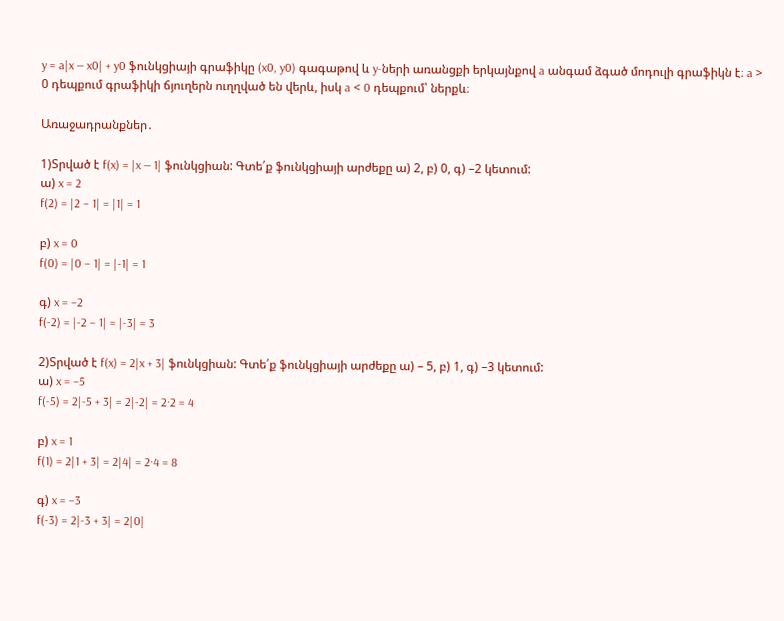y = a|x — x0| + y0 ֆունկցիայի գրաֆիկը (x0, y0) գագաթով և y-ների առանցքի երկայնքով a անգամ ձգած մոդուլի գրաֆիկն է։ a > 0 դեպքում գրաֆիկի ճյուղերն ուղղված են վերև, իսկ a < 0 դեպքում՝ ներքև։

Առաջադրանքներ․

1)Տրված է f(x) = |x — 1| ֆունկցիան: Գտե՛ք ֆունկցիայի արժեքը ա) 2, բ) 0, գ) –2 կետում:
ա) x = 2
f(2) = |2 – 1| = |1| = 1

բ) x = 0
f(0) = |0 – 1| = |-1| = 1

գ) x = –2
f(-2) = |-2 – 1| = |-3| = 3

2)Տրված է f(x) = 2|x + 3| ֆունկցիան: Գտե՛ք ֆունկցիայի արժեքը ա) – 5, բ) 1, գ) –3 կետում:
ա) x = –5
f(-5) = 2|-5 + 3| = 2|-2| = 2·2 = 4

բ) x = 1
f(1) = 2|1 + 3| = 2|4| = 2·4 = 8

գ) x = –3
f(-3) = 2|-3 + 3| = 2|0|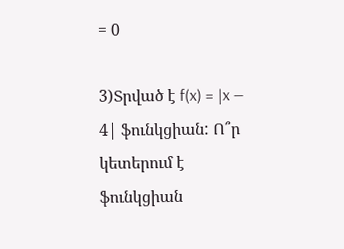= 0

3)Տրված է f(x) = |x — 4| ֆունկցիան: Ո՞ր կետերում է ֆունկցիան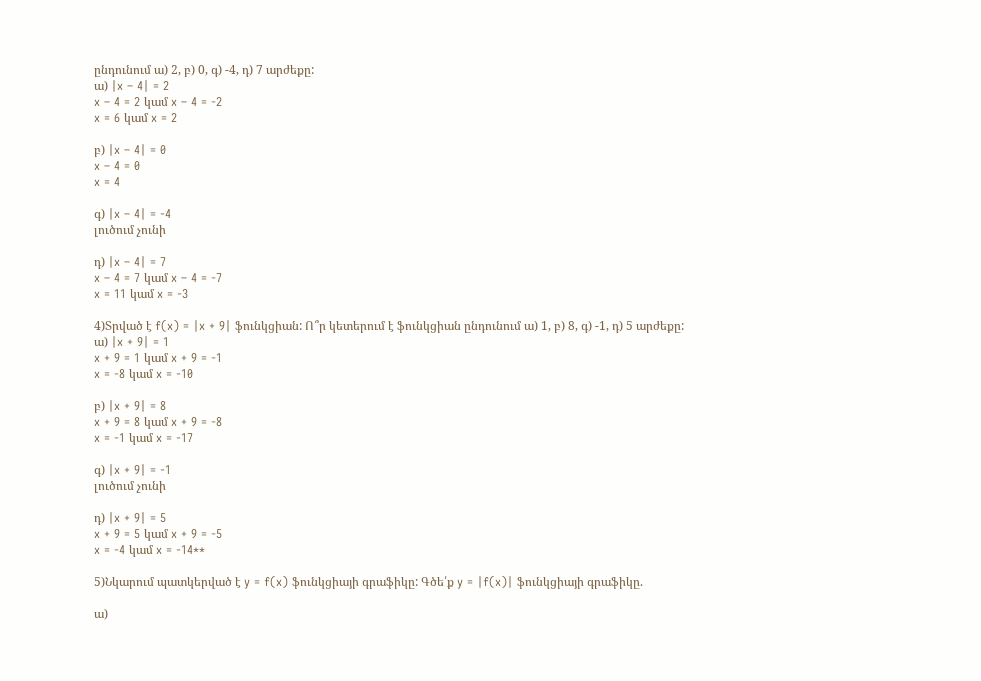ընդունում ա) 2, բ) 0, գ) -4, դ) 7 արժեքը:
ա) |x – 4| = 2
x – 4 = 2 կամ x – 4 = -2
x = 6 կամ x = 2

բ) |x – 4| = 0
x – 4 = 0
x = 4

գ) |x – 4| = -4
լուծում չունի

դ) |x – 4| = 7
x – 4 = 7 կամ x – 4 = -7
x = 11 կամ x = -3

4)Տրված է f(x) = |x + 9| ֆունկցիան: Ո՞ր կետերում է ֆունկցիան ընդունում ա) 1, բ) 8, գ) -1, դ) 5 արժեքը:
ա) |x + 9| = 1
x + 9 = 1 կամ x + 9 = -1
x = -8 կամ x = -10

բ) |x + 9| = 8
x + 9 = 8 կամ x + 9 = -8
x = -1 կամ x = -17

գ) |x + 9| = -1
լուծում չունի

դ) |x + 9| = 5
x + 9 = 5 կամ x + 9 = -5
x = -4 կամ x = -14**

5)Նկարում պատկերված է y = f(x) ֆունկցիայի գրաֆիկը: Գծե՛ք y = |f(x)| ֆունկցիայի գրաֆիկը.

ա)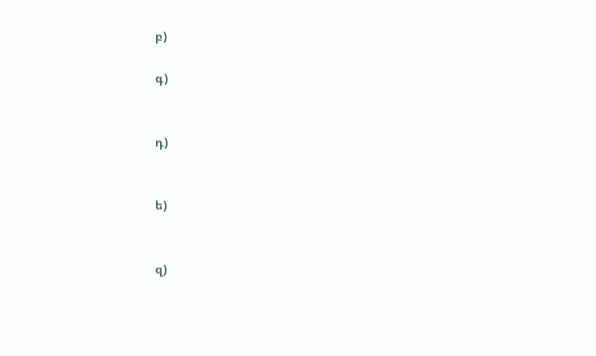բ)

գ)


դ)


ե)


զ)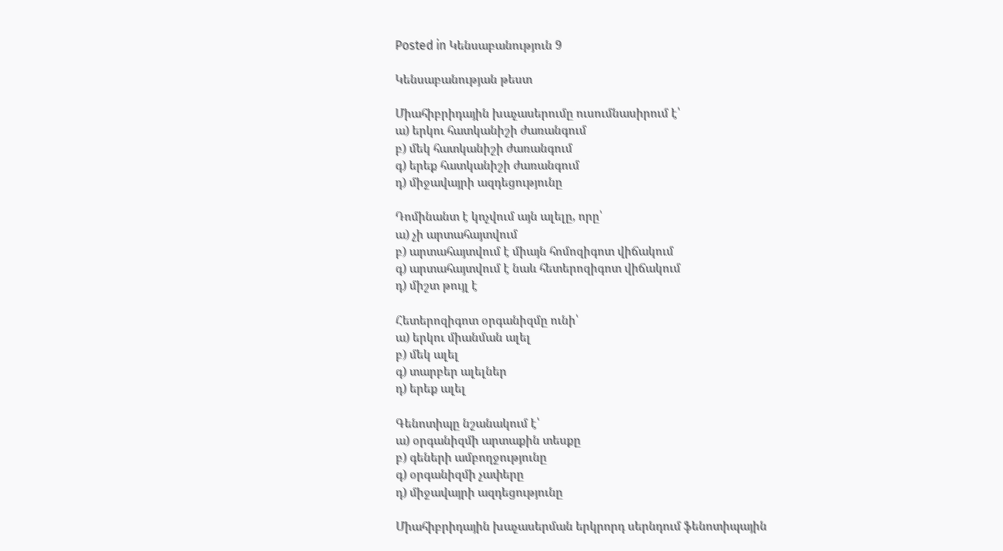Posted in Կենսաբանություն 9

Կենսաբանության թեստ

Միահիբրիդային խաչասերումը ուսումնասիրում է՝
ա) երկու հատկանիշի ժառանգում
բ) մեկ հատկանիշի ժառանգում
գ) երեք հատկանիշի ժառանգում
դ) միջավայրի ազդեցությունը

Դոմինանտ է կոչվում այն ալելը, որը՝
ա) չի արտահայտվում
բ) արտահայտվում է միայն հոմոզիգոտ վիճակում
գ) արտահայտվում է նաև հետերոզիգոտ վիճակում
դ) միշտ թույլ է

Հետերոզիգոտ օրգանիզմը ունի՝
ա) երկու միանման ալել
բ) մեկ ալել
գ) տարբեր ալելներ
դ) երեք ալել

Գենոտիպը նշանակում է՝
ա) օրգանիզմի արտաքին տեսքը
բ) գեների ամբողջությունը
գ) օրգանիզմի չափերը
դ) միջավայրի ազդեցությունը

Միահիբրիդային խաչասերման երկրորդ սերնդում ֆենոտիպային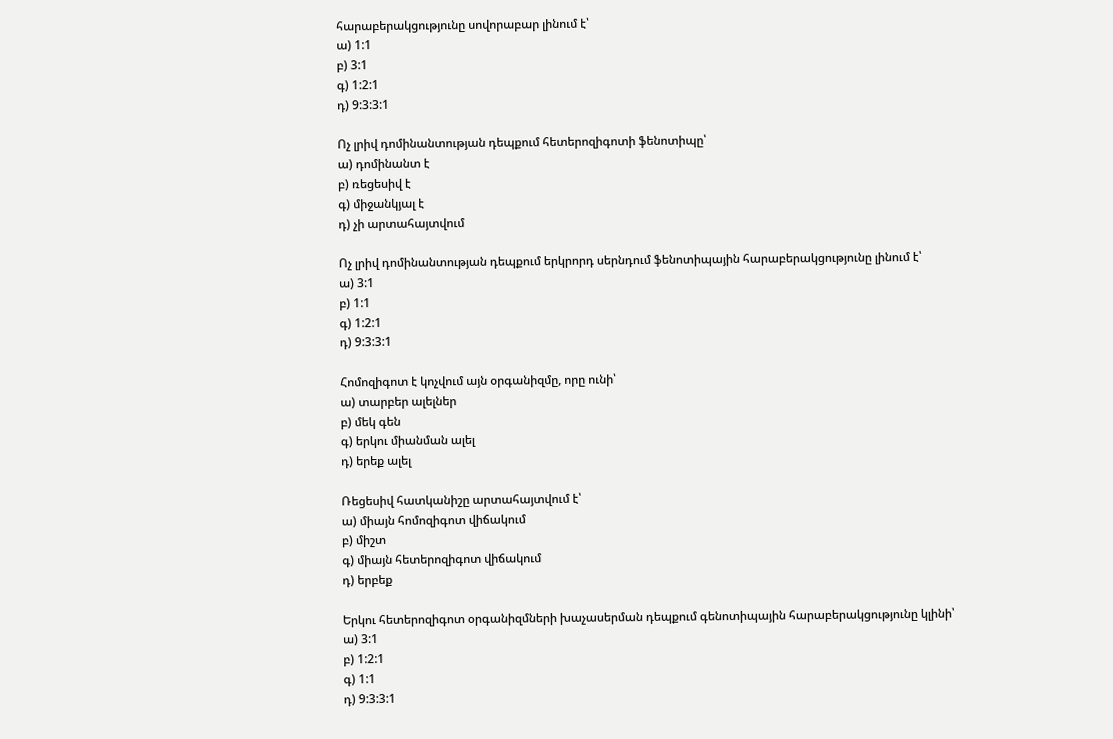հարաբերակցությունը սովորաբար լինում է՝
ա) 1:1
բ) 3:1
գ) 1:2:1
դ) 9:3:3:1

Ոչ լրիվ դոմինանտության դեպքում հետերոզիգոտի ֆենոտիպը՝
ա) դոմինանտ է
բ) ռեցեսիվ է
գ) միջանկյալ է
դ) չի արտահայտվում

Ոչ լրիվ դոմինանտության դեպքում երկրորդ սերնդում ֆենոտիպային հարաբերակցությունը լինում է՝
ա) 3:1
բ) 1:1
գ) 1:2:1
դ) 9:3:3:1

Հոմոզիգոտ է կոչվում այն օրգանիզմը, որը ունի՝
ա) տարբեր ալելներ
բ) մեկ գեն
գ) երկու միանման ալել
դ) երեք ալել

Ռեցեսիվ հատկանիշը արտահայտվում է՝
ա) միայն հոմոզիգոտ վիճակում
բ) միշտ
գ) միայն հետերոզիգոտ վիճակում
դ) երբեք

Երկու հետերոզիգոտ օրգանիզմների խաչասերման դեպքում գենոտիպային հարաբերակցությունը կլինի՝
ա) 3:1
բ) 1:2:1
գ) 1:1
դ) 9:3:3:1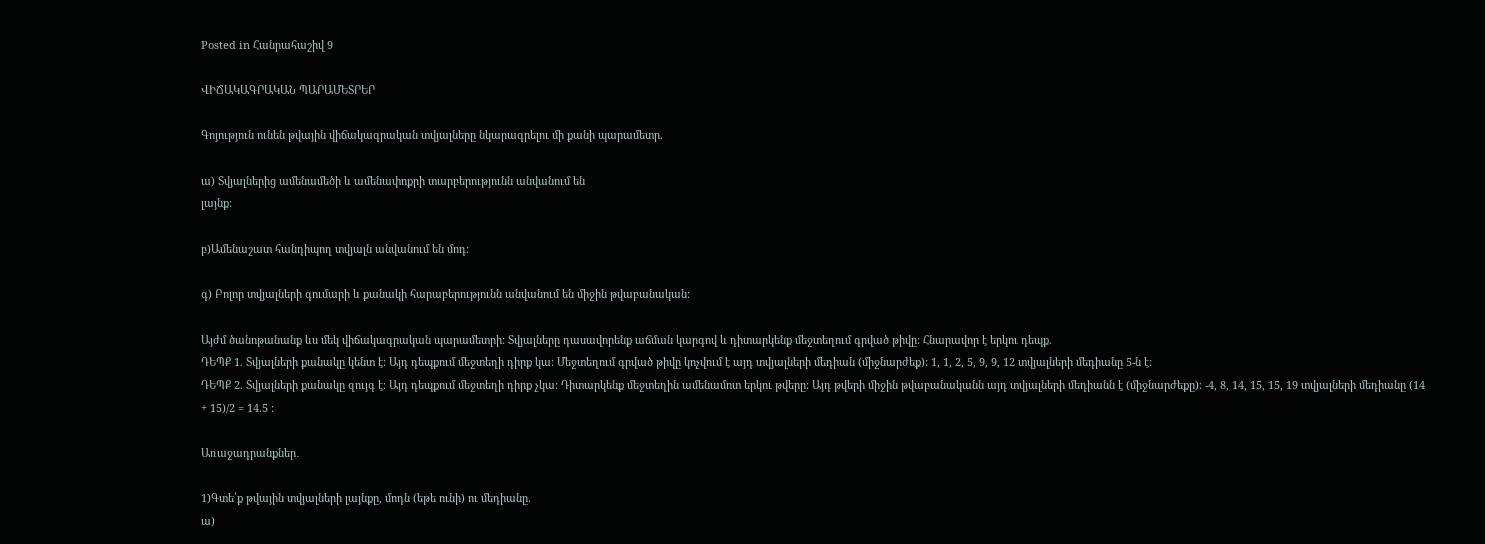Posted in Հանրահաշիվ 9

ՎԻՃԱԿԱԳՐԱԿԱՆ ՊԱՐԱՄԵՏՐԵՐ

Գոյություն ունեն թվային վիճակագրական տվյալները նկարագրելու մի քանի պարամետր.

ա) Տվյալներից ամենամեծի և ամենափոքրի տարբերությունն անվանում են
լայնք:

բ)Ամենաշատ հանդիպող տվյալն անվանում են մոդ:

գ) Բոլոր տվյալների գումարի և քանակի հարաբերությունն անվանում են միջին թվաբանական:

Այժմ ծանոթանանք ևս մեկ վիճակագրական պարամետրի: Տվյալները դասավորենք աճման կարգով և դիտարկենք մեջտեղում գրված թիվը: Հնարավոր է երկու դեպք.
ԴԵՊՔ 1. Տվյալների քանակը կենտ է: Այդ դեպքում մեջտեղի դիրք կա: Մեջտեղում գրված թիվը կոչվում է այդ տվյալների մեդիան (միջնարժեք): 1, 1, 2, 5, 9, 9, 12 տվյալների մեդիանը 5-ն է:
ԴԵՊՔ 2. Տվյալների քանակը զույգ է։ Այդ դեպքում մեջտեղի դիրք չկա: Դիտարկենք մեջտեղին ամենամոտ երկու թվերը: Այդ թվերի միջին թվաբանականն այդ տվյալների մեդիանն է (միջնարժեքը)։ -4, 8, 14, 15, 15, 19 տվյալների մեդիանը (14 + 15)/2 = 14.5 :

Առաջադրանքներ․

1)Գտե՛ք թվային տվյալների լայնքը, մոդն (եթե ունի) ու մեդիանը.
ա)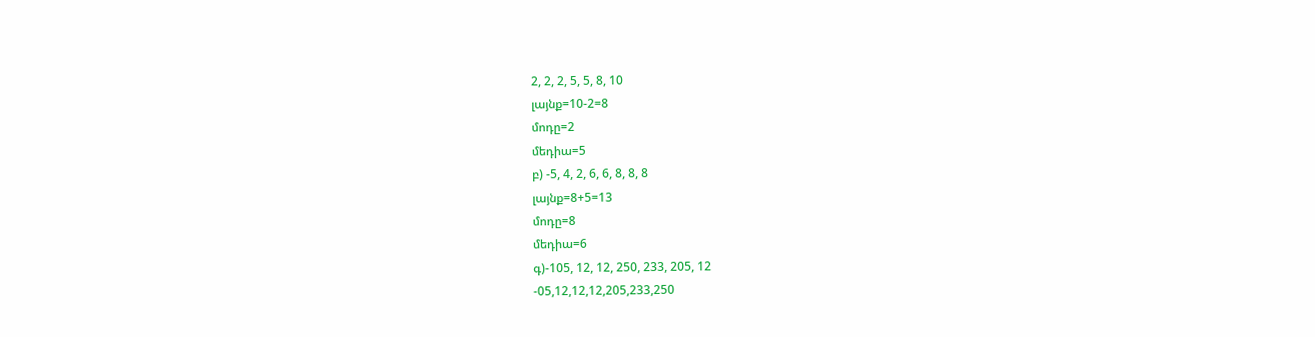2, 2, 2, 5, 5, 8, 10
լայնք=10-2=8
մոդը=2
մեդիա=5
բ) -5, 4, 2, 6, 6, 8, 8, 8
լայնք=8+5=13
մոդը=8
մեդիա=6
գ)-105, 12, 12, 250, 233, 205, 12
-05,12,12,12,205,233,250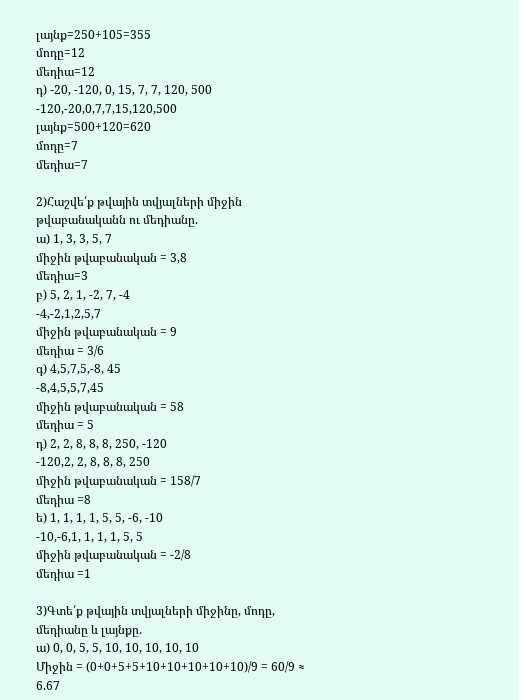լայնք=250+105=355
մոդը=12
մեդիա=12
դ) -20, -120, 0, 15, 7, 7, 120, 500
-120,-20,0,7,7,15,120,500
լայնք=500+120=620
մոդը=7
մեդիա=7

2)Հաշվե՛ք թվային տվյալների միջին թվաբանականն ու մեդիանը.
ա) 1, 3, 3, 5, 7
միջին թվաբանական = 3,8
մեդիա=3
բ) 5, 2, 1, -2, 7, -4
-4,-2,1,2,5,7
միջին թվաբանական = 9
մեդիա = 3/6
գ) 4,5,7,5,-8, 45
-8,4,5,5,7,45
միջին թվաբանական = 58
մեդիա = 5
դ) 2, 2, 8, 8, 8, 250, -120
-120,2, 2, 8, 8, 8, 250
միջին թվաբանական = 158/7
մեդիա =8
ե) 1, 1, 1, 1, 5, 5, -6, -10
-10,-6,1, 1, 1, 1, 5, 5
միջին թվաբանական = -2/8
մեդիա =1

3)Գտե՛ք թվային տվյալների միջինը, մոդը, մեդիանը և լայնքը.
ա) 0, 0, 5, 5, 10, 10, 10, 10, 10
Միջին = (0+0+5+5+10+10+10+10+10)/9 = 60/9 ≈ 6.67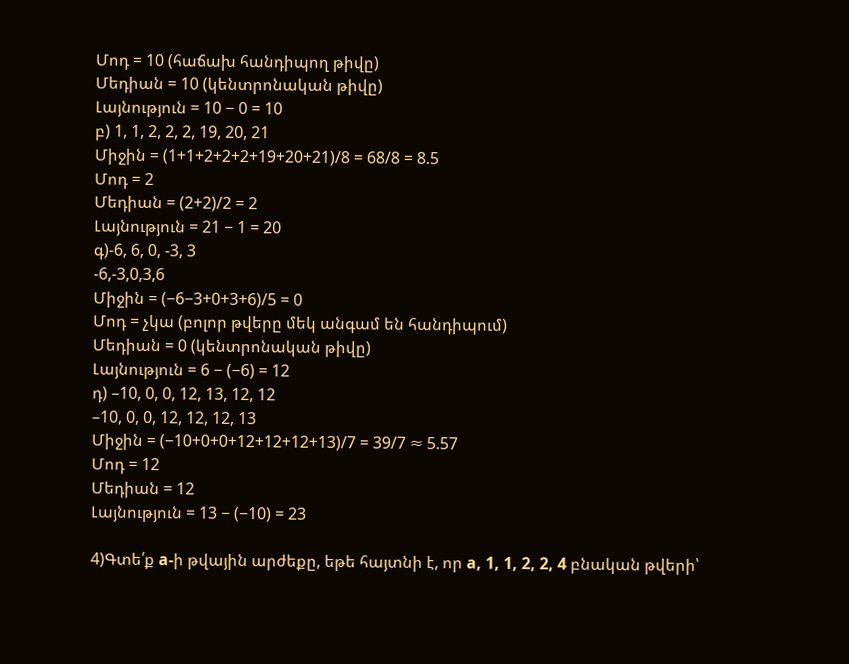Մոդ = 10 (հաճախ հանդիպող թիվը)
Մեդիան = 10 (կենտրոնական թիվը)
Լայնություն = 10 − 0 = 10
բ) 1, 1, 2, 2, 2, 19, 20, 21
Միջին = (1+1+2+2+2+19+20+21)/8 = 68/8 = 8.5
Մոդ = 2
Մեդիան = (2+2)/2 = 2
Լայնություն = 21 − 1 = 20
գ)-6, 6, 0, -3, 3
-6,-3,0,3,6
Միջին = (−6−3+0+3+6)/5 = 0
Մոդ = չկա (բոլոր թվերը մեկ անգամ են հանդիպում)
Մեդիան = 0 (կենտրոնական թիվը)
Լայնություն = 6 − (−6) = 12
դ) –10, 0, 0, 12, 13, 12, 12
–10, 0, 0, 12, 12, 12, 13
Միջին = (−10+0+0+12+12+12+13)/7 = 39/7 ≈ 5.57
Մոդ = 12
Մեդիան = 12
Լայնություն = 13 − (−10) = 23

4)Գտե՛ք a-ի թվային արժեքը, եթե հայտնի է, որ a, 1, 1, 2, 2, 4 բնական թվերի՝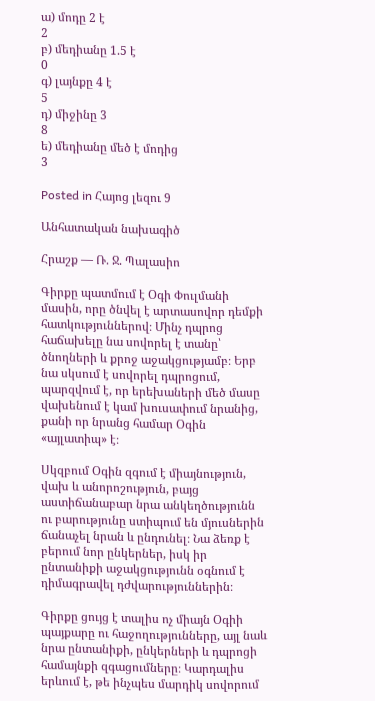ա) մոդը 2 է
2
բ) մեդիանը 1.5 է
0
գ) լայնքը 4 է
5
դ) միջինը 3
8
ե) մեդիանը մեծ է մոդից
3

Posted in Հայոց լեզու 9

Անհատական նախագիծ

Հրաշք — Ռ. Ջ. Պալասիո

Գիրքը պատմում է Օգի Փուլմանի մասին, որը ծնվել է արտասովոր դեմքի հատկություններով։ Մինչ դպրոց հաճախելը նա սովորել է տանը՝ ծնողների և քրոջ աջակցությամբ։ Երբ նա սկսում է սովորել դպրոցում, պարզվում է, որ երեխաների մեծ մասը վախենում է կամ խուսափում նրանից, քանի որ նրանց համար Օգին «այլատիպ» է։

Սկզբում Օգին զգում է միայնություն, վախ և անորոշություն, բայց աստիճանաբար նրա անկեղծությունն ու բարությունը ստիպում են մյուսներին ճանաչել նրան և ընդունել։ Նա ձեռք է բերում նոր ընկերներ, իսկ իր ընտանիքի աջակցությունն օգնում է դիմագրավել դժվարություններին։

Գիրքը ցույց է տալիս ոչ միայն Օգիի պայքարը ու հաջողությունները, այլ նաև նրա ընտանիքի, ընկերների և դպրոցի համայնքի զգացումները։ Կարդալիս երևում է, թե ինչպես մարդիկ սովորում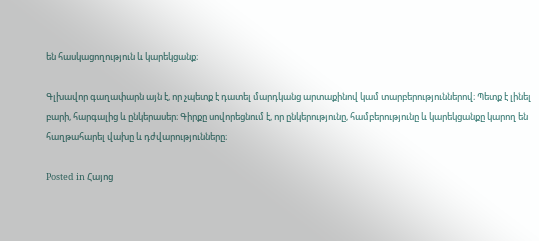են հասկացողություն և կարեկցանք։

Գլխավոր գաղափարն այն է, որ չպետք է դատել մարդկանց արտաքինով կամ տարբերություններով։ Պետք է լինել բարի, հարգալից և ընկերասեր։ Գիրքը սովորեցնում է, որ ընկերությունը, համբերությունը և կարեկցանքը կարող են հաղթահարել վախը և դժվարությունները։

Posted in Հայոց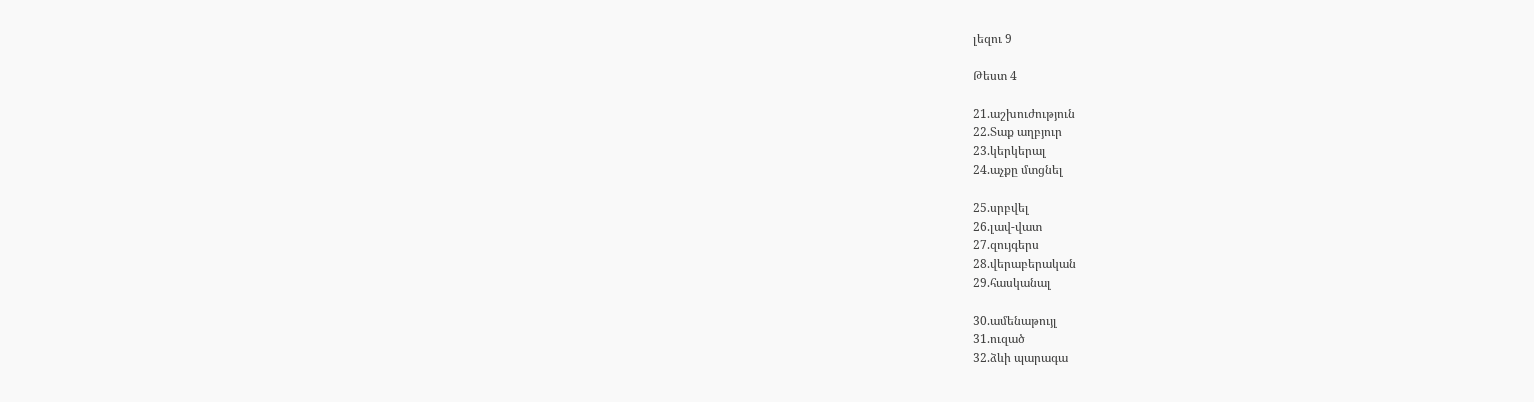լեզու 9

Թեստ 4

21.աշխուժություն
22.Տաք աղբյուր
23.կերկերալ
24.աչքը մտցնել

25.սրբվել
26.լավ-վատ
27.զույգերս
28.վերաբերական
29.հասկանալ

30.ամենաթույլ
31.ուզած
32.ձևի պարագա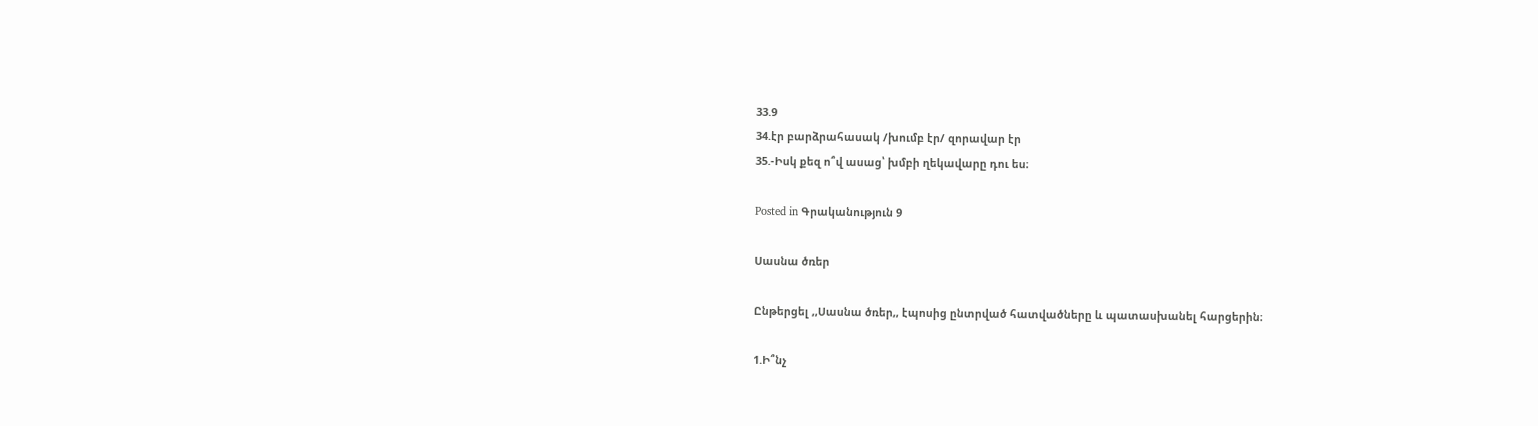33.9
34.էր բարձրահասակ /խումբ էր/ զորավար էր
35.-Իսկ քեզ ո՞վ ասաց՝ խմբի ղեկավարը դու ես։

Posted in Գրականություն 9

Սասնա ծռեր

Ընթերցել ,,Սասնա ծռեր,, էպոսից ընտրված հատվածները և պատասխանել հարցերին։

1.Ի՞նչ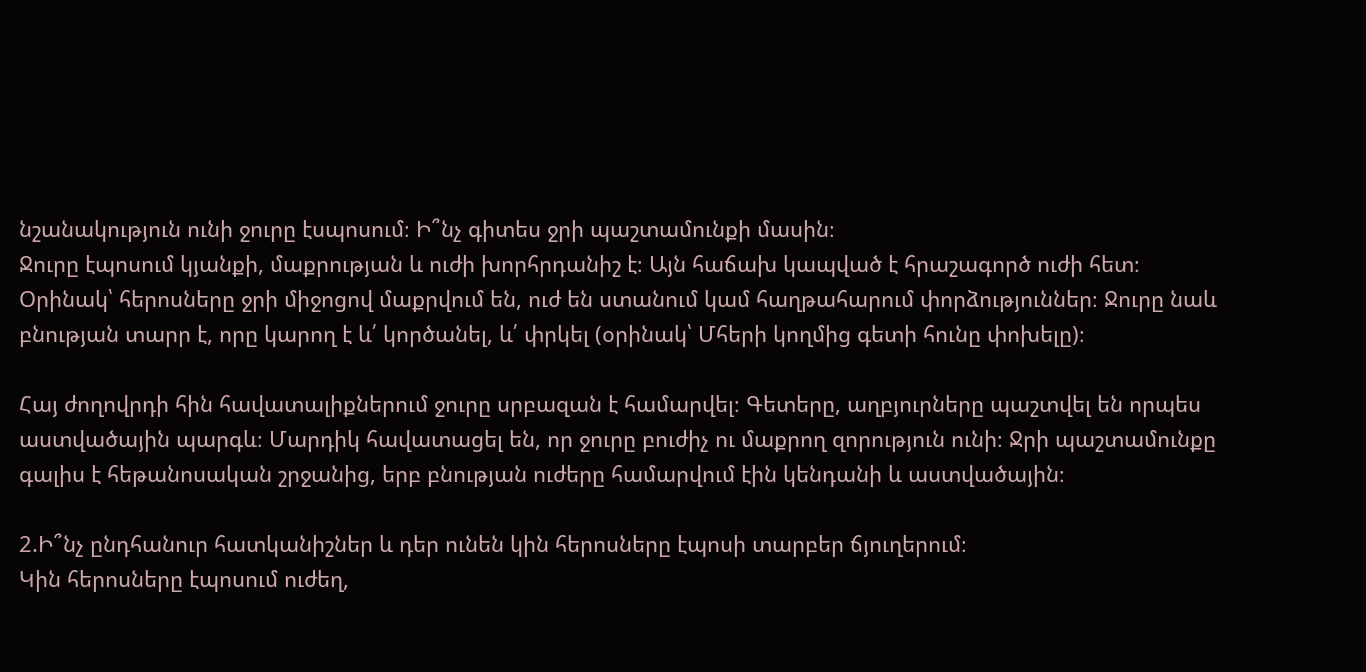նշանակություն ունի ջուրը էսպոսում։ Ի՞նչ գիտես ջրի պաշտամունքի մասին։
Ջուրը էպոսում կյանքի, մաքրության և ուժի խորհրդանիշ է։ Այն հաճախ կապված է հրաշագործ ուժի հետ։ Օրինակ՝ հերոսները ջրի միջոցով մաքրվում են, ուժ են ստանում կամ հաղթահարում փորձություններ։ Ջուրը նաև բնության տարր է, որը կարող է և՛ կործանել, և՛ փրկել (օրինակ՝ Մհերի կողմից գետի հունը փոխելը)։

Հայ ժողովրդի հին հավատալիքներում ջուրը սրբազան է համարվել։ Գետերը, աղբյուրները պաշտվել են որպես աստվածային պարգև։ Մարդիկ հավատացել են, որ ջուրը բուժիչ ու մաքրող զորություն ունի։ Ջրի պաշտամունքը գալիս է հեթանոսական շրջանից, երբ բնության ուժերը համարվում էին կենդանի և աստվածային։

2.Ի՞նչ ընդհանուր հատկանիշներ և դեր ունեն կին հերոսները էպոսի տարբեր ճյուղերում։
Կին հերոսները էպոսում ուժեղ,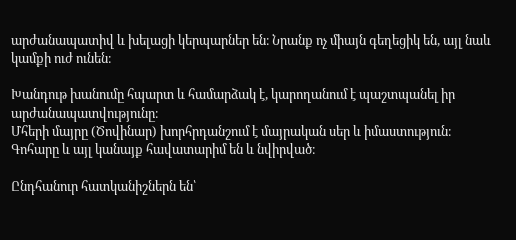արժանապատիվ և խելացի կերպարներ են։ Նրանք ոչ միայն գեղեցիկ են, այլ նաև կամքի ուժ ունեն։

Խանդութ խանումը հպարտ և համարձակ է, կարողանում է պաշտպանել իր արժանապատվությունը։
Մհերի մայրը (Ծովինար) խորհրդանշում է մայրական սեր և իմաստություն։
Գոհարը և այլ կանայք հավատարիմ են և նվիրված։

Ընդհանուր հատկանիշներն են՝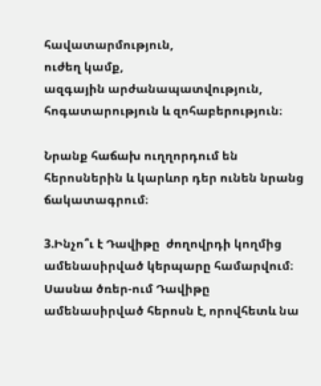հավատարմություն,
ուժեղ կամք,
ազգային արժանապատվություն,
հոգատարություն և զոհաբերություն։

Նրանք հաճախ ուղղորդում են հերոսներին և կարևոր դեր ունեն նրանց ճակատագրում։

3.Ինչո՞ւ է Դավիթը  ժողովրդի կողմից ամենասիրված կերպարը համարվում։
Սասնա ծռեր-ում Դավիթը ամենասիրված հերոսն է, որովհետև նա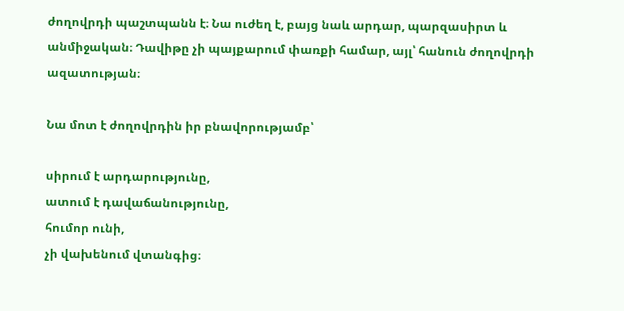ժողովրդի պաշտպանն է։ Նա ուժեղ է, բայց նաև արդար, պարզասիրտ և անմիջական։ Դավիթը չի պայքարում փառքի համար, այլ՝ հանուն ժողովրդի ազատության։

Նա մոտ է ժողովրդին իր բնավորությամբ՝

սիրում է արդարությունը,
ատում է դավաճանությունը,
հումոր ունի,
չի վախենում վտանգից։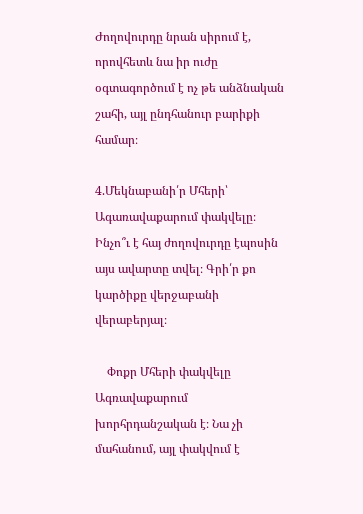Ժողովուրդը նրան սիրում է, որովհետև նա իր ուժը օգտագործում է ոչ թե անձնական շահի, այլ ընդհանուր բարիքի համար։

4.Մեկնաբանի՛ր Մհերի՝ Ագառավաքարում փակվելը։ Ինչո՞ւ է հայ ժողովուրդը էպոսին այս ավարտը տվել։ Գրի՛ր քո կարծիքը վերջաբանի վերաբերյալ։

    Փոքր Մհերի փակվելը Ագռավաքարում խորհրդանշական է։ Նա չի մահանում, այլ փակվում է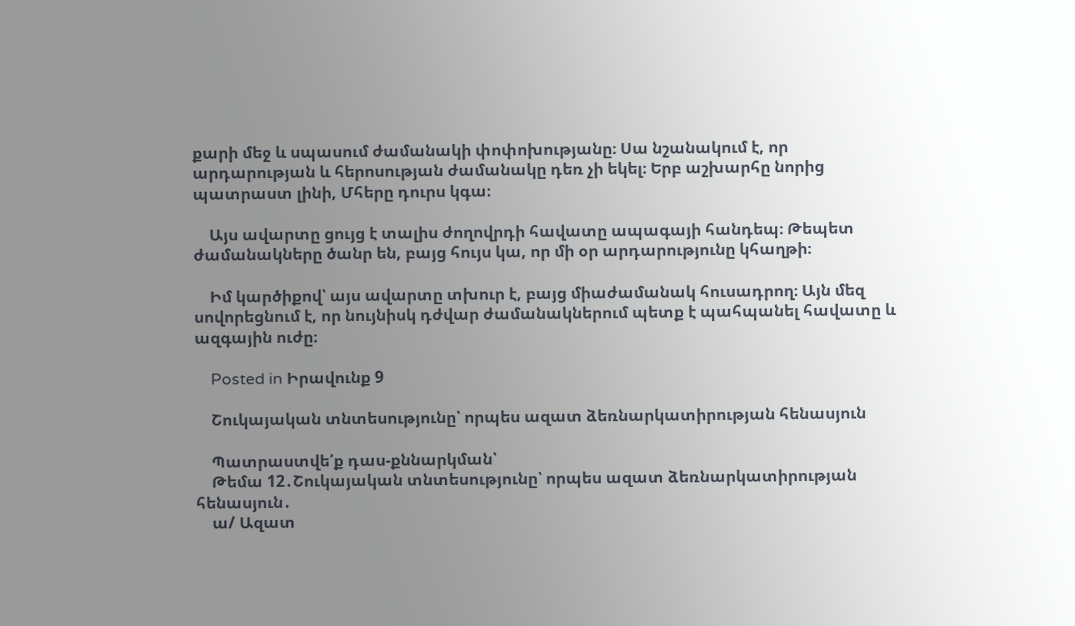քարի մեջ և սպասում ժամանակի փոփոխությանը։ Սա նշանակում է, որ արդարության և հերոսության ժամանակը դեռ չի եկել։ Երբ աշխարհը նորից պատրաստ լինի, Մհերը դուրս կգա։

    Այս ավարտը ցույց է տալիս ժողովրդի հավատը ապագայի հանդեպ։ Թեպետ ժամանակները ծանր են, բայց հույս կա, որ մի օր արդարությունը կհաղթի։

    Իմ կարծիքով՝ այս ավարտը տխուր է, բայց միաժամանակ հուսադրող։ Այն մեզ սովորեցնում է, որ նույնիսկ դժվար ժամանակներում պետք է պահպանել հավատը և ազգային ուժը։

    Posted in Իրավունք 9

    Շուկայական տնտեսությունը՝ որպես ազատ ձեռնարկատիրության հենասյուն

    Պատրաստվե՛ք դաս-քննարկման՝
    Թեմա 12․Շուկայական տնտեսությունը՝ որպես ազատ ձեռնարկատիրության հենասյուն․
    ա/ Ազատ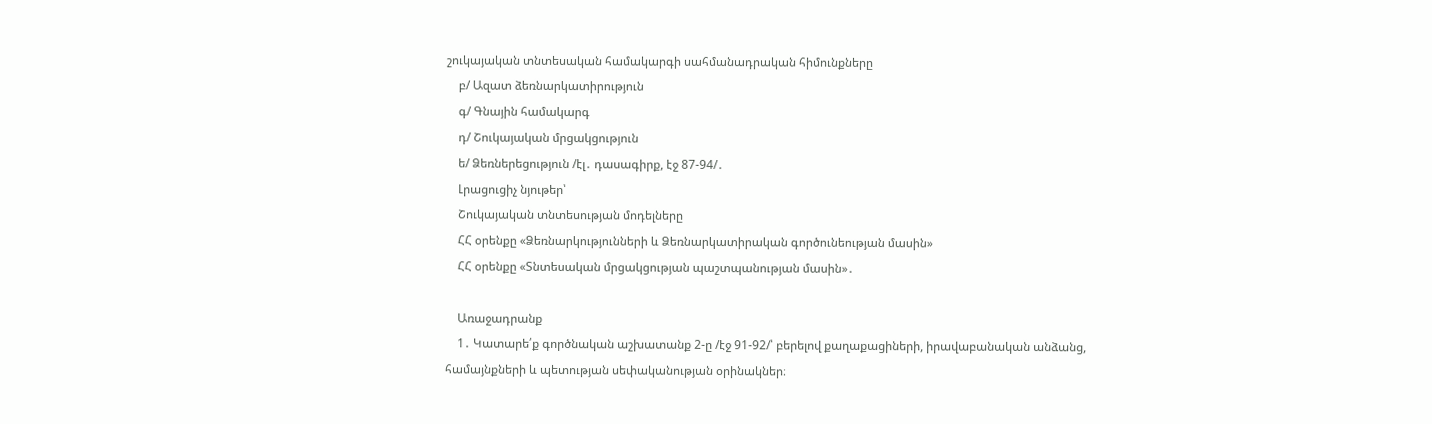շուկայական տնտեսական համակարգի սահմանադրական հիմունքները
    բ/ Ազատ ձեռնարկատիրություն
    գ/ Գնային համակարգ
    դ/ Շուկայական մրցակցություն
    ե/ Ձեռներեցություն /էլ․ դասագիրք, էջ 87-94/․
    Լրացուցիչ նյութեր՝
    Շուկայական տնտեսության մոդելները
    ՀՀ օրենքը «Ձեռնարկությունների և Ձեռնարկատիրական գործունեության մասին»
    ՀՀ օրենքը «Տնտեսական մրցակցության պաշտպանության մասին»․

    Առաջադրանք
    1․ Կատարե՛ք գործնական աշխատանք 2-ը /էջ 91-92/՝ բերելով քաղաքացիների, իրավաբանական անձանց, համայնքների և պետության սեփականության օրինակներ։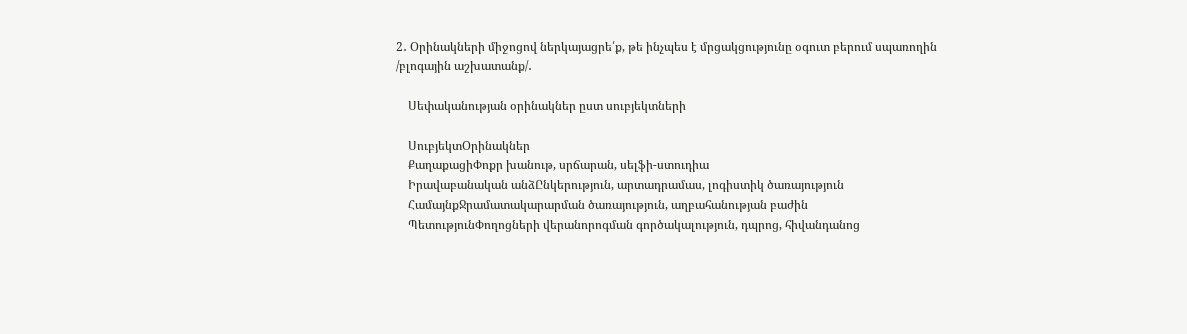2․ Օրինակների միջոցով ներկայացրե՛ք, թե ինչպես է մրցակցությունը օգուտ բերում սպառողին /բլոգային աշխատանք/․

    Սեփականության օրինակներ ըստ սուբյեկտների

    ՍուբյեկտՕրինակներ
    ՔաղաքացիՓոքր խանութ, սրճարան, սելֆի-ստուդիա
    Իրավաբանական անձԸնկերություն, արտադրամաս, լոգիստիկ ծառայություն
    ՀամայնքՋրամատակարարման ծառայություն, աղբահանության բաժին
    ՊետությունՓողոցների վերանորոգման գործակալություն, դպրոց, հիվանդանոց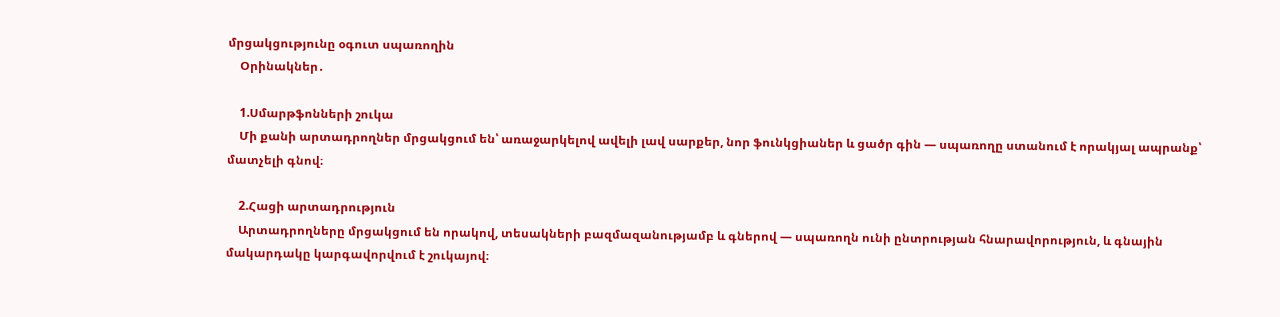մրցակցությունը օգուտ սպառողին
    Օրինակներ․

    1.Սմարթֆոնների շուկա
    Մի քանի արտադրողներ մրցակցում են՝ առաջարկելով ավելի լավ սարքեր, նոր ֆունկցիաներ և ցածր գին — սպառողը ստանում է որակյալ ապրանք՝ մատչելի գնով։

    2.Հացի արտադրություն
    Արտադրողները մրցակցում են որակով, տեսակների բազմազանությամբ և գներով — սպառողն ունի ընտրության հնարավորություն, և գնային մակարդակը կարգավորվում է շուկայով։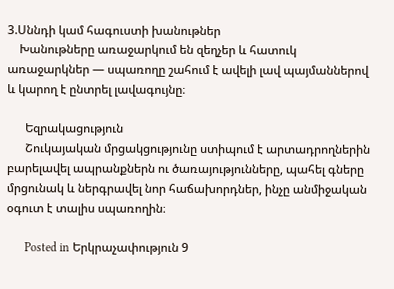3.Սննդի կամ հագուստի խանութներ
    Խանութները առաջարկում են զեղչեր և հատուկ առաջարկներ — սպառողը շահում է ավելի լավ պայմաններով և կարող է ընտրել լավագույնը։

      Եզրակացություն
      Շուկայական մրցակցությունը ստիպում է արտադրողներին բարելավել ապրանքներն ու ծառայությունները, պահել գները մրցունակ և ներգրավել նոր հաճախորդներ, ինչը անմիջական օգուտ է տալիս սպառողին։

      Posted in Երկրաչափություն 9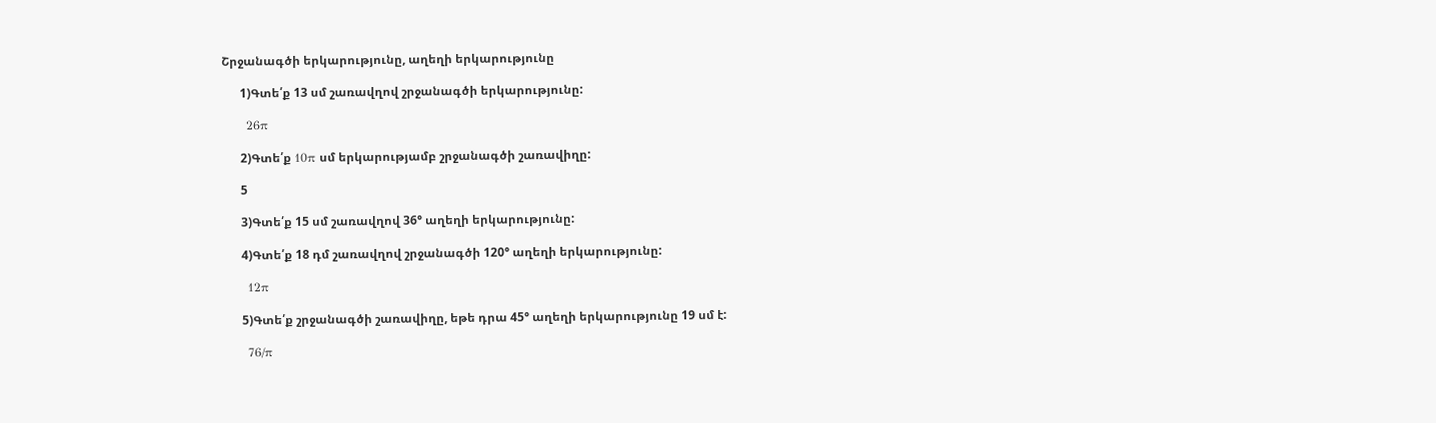Շրջանագծի երկարությունը, աղեղի երկարությունը

      1)Գտե՛ք 13 սմ շառավղով շրջանագծի երկարությունը:

      26π

      2)Գտե՛ք 10π սմ երկարությամբ շրջանագծի շառավիղը:

      5

      3)Գտե՛ք 15 սմ շառավղով 36° աղեղի երկարությունը:

      4)Գտե՛ք 18 դմ շառավղով շրջանագծի 120° աղեղի երկարությունը:

      12π

      5)Գտե՛ք շրջանագծի շառավիղը, եթե դրա 45° աղեղի երկարությունը 19 սմ է:

      76/π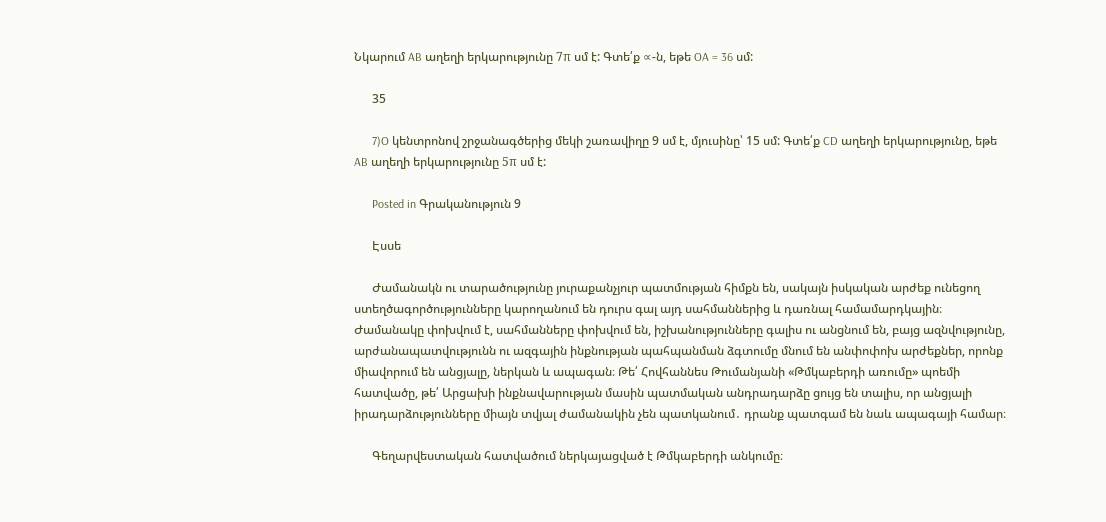Նկարում AB աղեղի երկարությունը 7π սմ է: Գտե՛ք ∝-ն, եթե OA = 36 սմ:

      35

      7)O կենտրոնով շրջանագծերից մեկի շառավիղը 9 սմ է, մյուսինը՝ 15 սմ: Գտե՛ք CD աղեղի երկարությունը, եթե AB աղեղի երկարությունը 5π սմ է:

      Posted in Գրականություն 9

      Էսսե

      Ժամանակն ու տարածությունը յուրաքանչյուր պատմության հիմքն են, սակայն իսկական արժեք ունեցող ստեղծագործությունները կարողանում են դուրս գալ այդ սահմաններից և դառնալ համամարդկային։ Ժամանակը փոխվում է, սահմանները փոխվում են, իշխանությունները գալիս ու անցնում են, բայց ազնվությունը, արժանապատվությունն ու ազգային ինքնության պահպանման ձգտումը մնում են անփոփոխ արժեքներ, որոնք միավորում են անցյալը, ներկան և ապագան։ Թե՛ Հովհաննես Թումանյանի «Թմկաբերդի առումը» պոեմի հատվածը, թե՛ Արցախի ինքնավարության մասին պատմական անդրադարձը ցույց են տալիս, որ անցյալի իրադարձությունները միայն տվյալ ժամանակին չեն պատկանում․ դրանք պատգամ են նաև ապագայի համար։

      Գեղարվեստական հատվածում ներկայացված է Թմկաբերդի անկումը։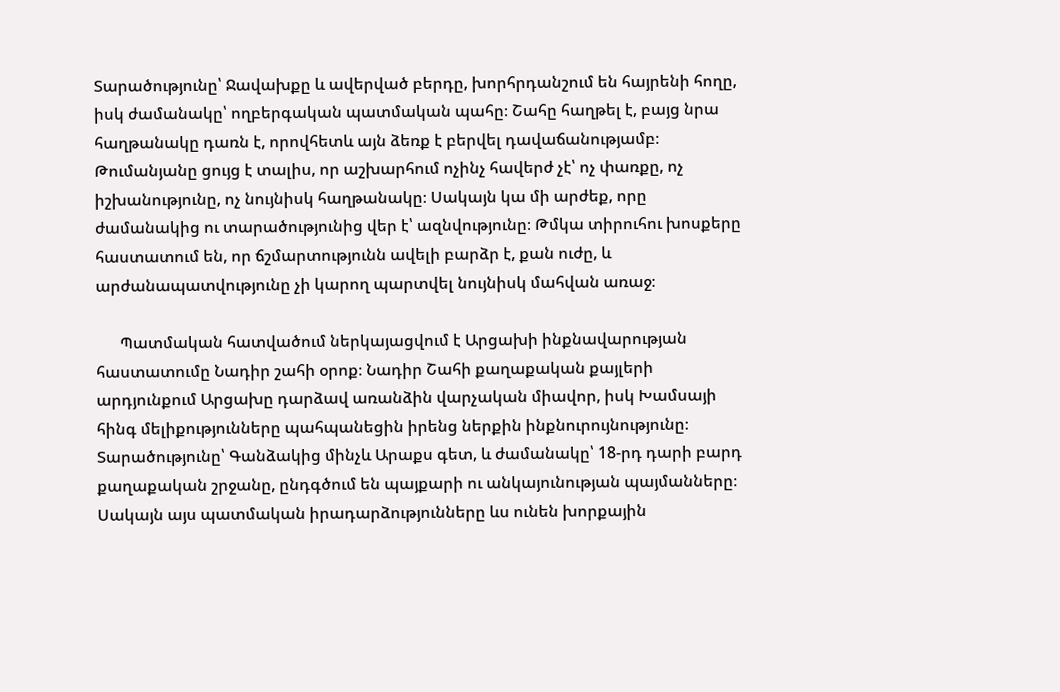Տարածությունը՝ Ջավախքը և ավերված բերդը, խորհրդանշում են հայրենի հողը, իսկ ժամանակը՝ ողբերգական պատմական պահը։ Շահը հաղթել է, բայց նրա հաղթանակը դառն է, որովհետև այն ձեռք է բերվել դավաճանությամբ։ Թումանյանը ցույց է տալիս, որ աշխարհում ոչինչ հավերժ չէ՝ ոչ փառքը, ոչ իշխանությունը, ոչ նույնիսկ հաղթանակը։ Սակայն կա մի արժեք, որը ժամանակից ու տարածությունից վեր է՝ ազնվությունը։ Թմկա տիրուհու խոսքերը հաստատում են, որ ճշմարտությունն ավելի բարձր է, քան ուժը, և արժանապատվությունը չի կարող պարտվել նույնիսկ մահվան առաջ։

      Պատմական հատվածում ներկայացվում է Արցախի ինքնավարության հաստատումը Նադիր շահի օրոք։ Նադիր Շահի քաղաքական քայլերի արդյունքում Արցախը դարձավ առանձին վարչական միավոր, իսկ Խամսայի հինգ մելիքությունները պահպանեցին իրենց ներքին ինքնուրույնությունը։ Տարածությունը՝ Գանձակից մինչև Արաքս գետ, և ժամանակը՝ 18-րդ դարի բարդ քաղաքական շրջանը, ընդգծում են պայքարի ու անկայունության պայմանները։ Սակայն այս պատմական իրադարձությունները ևս ունեն խորքային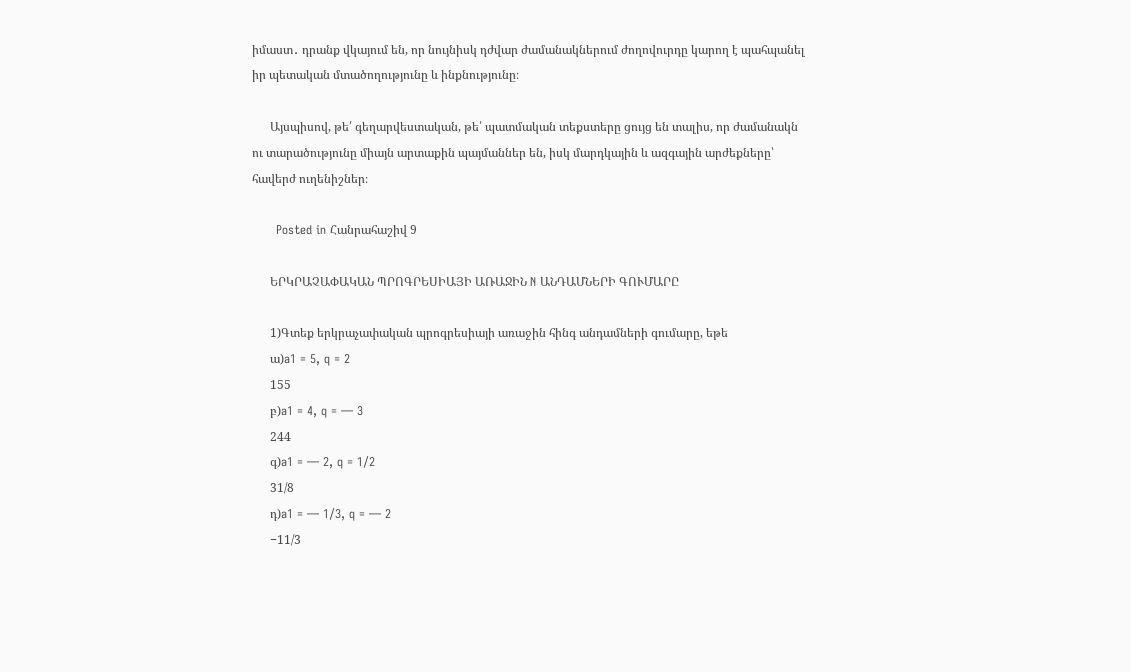իմաստ․ դրանք վկայում են, որ նույնիսկ դժվար ժամանակներում ժողովուրդը կարող է պահպանել իր պետական մտածողությունը և ինքնությունը։

      Այսպիսով, թե՛ գեղարվեստական, թե՛ պատմական տեքստերը ցույց են տալիս, որ ժամանակն ու տարածությունը միայն արտաքին պայմաններ են, իսկ մարդկային և ազգային արժեքները՝ հավերժ ուղենիշներ։

      Posted in Հանրահաշիվ 9

      ԵՐԿՐԱՉԱՓԱԿԱՆ ՊՐՈԳՐԵՍԻԱՅԻ ԱՌԱՋԻՆ N ԱՆԴԱՄՆԵՐԻ ԳՈՒՄԱՐԸ

      1)Գտեք երկրաչափական պրոգրեսիայի առաջին հինգ անդամների գումարը, եթե
      ա)a1 = 5, q = 2
      155
      բ)a1 = 4, q = — 3
      244
      գ)a1 = — 2, q = 1/2
      31/8
      դ)a1 = — 1/3, q = — 2
      −11/3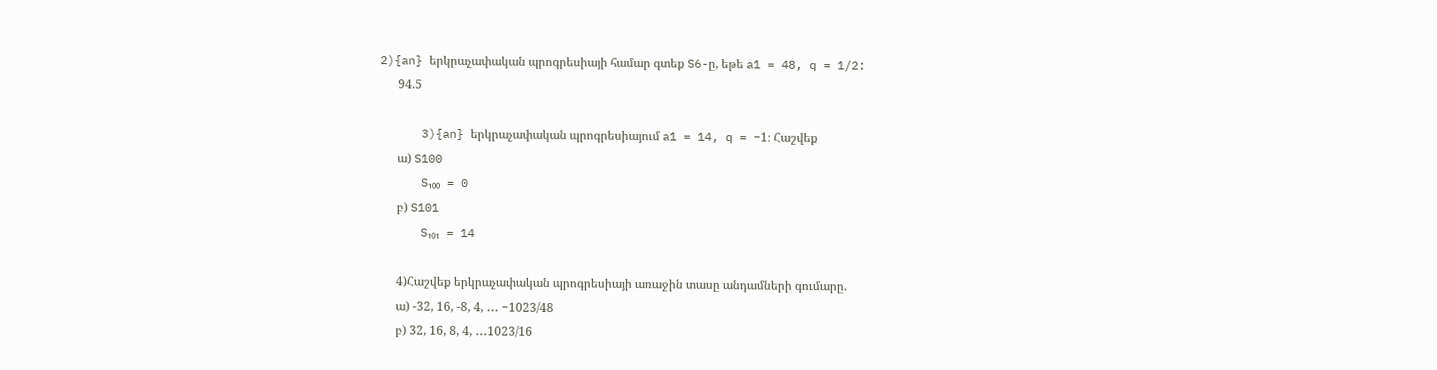2){an} երկրաչափական պրոգրեսիայի համար գտեք S6-ը, եթե a1 = 48, q = 1/2:
      94.5

      3){an} երկրաչափական պրոգրեսիայում a1 = 14, q = −1։ Հաշվեք
      ա) S100
      S₁₀₀ = 0
      բ) S101
      S₁₀₁ = 14

      4)Հաշվեք երկրաչափական պրոգրեսիայի առաջին տասը անդամների գումարը.
      ա) -32, 16, -8, 4, ․․․ −1023/48
      բ) 32, 16, 8, 4, ․․․1023/16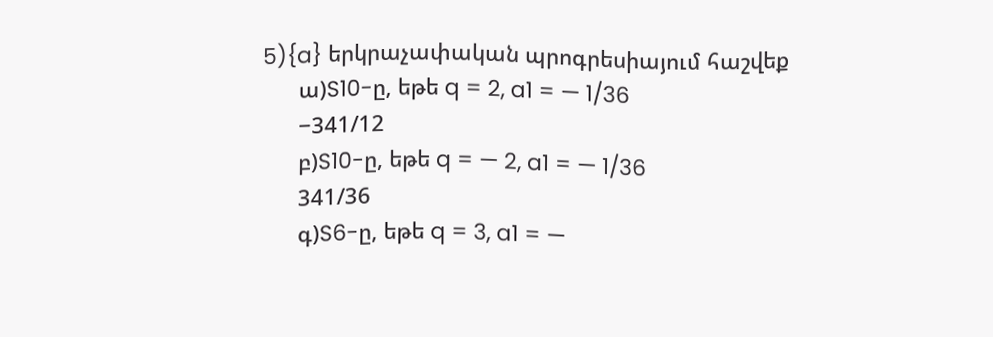5){a} երկրաչափական պրոգրեսիայում հաշվեք
      ա)S10-ը, եթե q = 2, a1 = — 1/36
      −341/12
      բ)S10-ը, եթե q = — 2, a1 = — 1/36
      341/36
      գ)S6-ը, եթե q = 3, a1 = —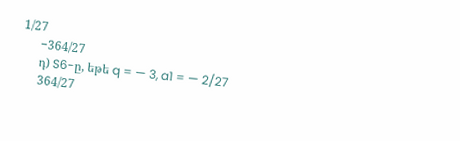1/27
      −364/27
      դ) S6-ը, եթե q = — 3, a1 = — 2/27
      364/27